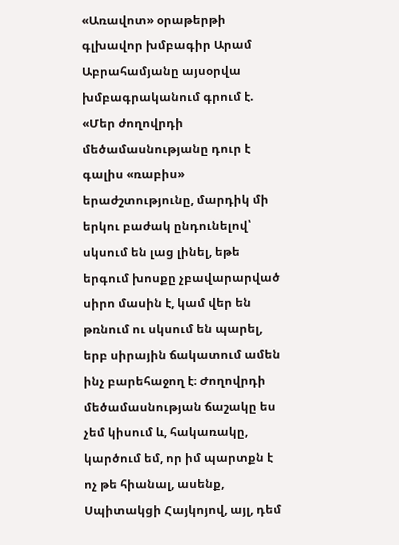«Առավոտ» օրաթերթի գլխավոր խմբագիր Արամ Աբրահամյանը այսօրվա խմբագրականում գրում է.
«Մեր ժողովրդի մեծամասնությանը դուր է գալիս «ռաբիս» երաժշտությունը, մարդիկ մի երկու բաժակ ընդունելով՝ սկսում են լաց լինել, եթե երգում խոսքը չբավարարված սիրո մասին է, կամ վեր են թռնում ու սկսում են պարել, երբ սիրային ճակատում ամեն ինչ բարեհաջող է։ Ժողովրդի մեծամասնության ճաշակը ես չեմ կիսում և, հակառակը, կարծում եմ, որ իմ պարտքն է ոչ թե հիանալ, ասենք, Սպիտակցի Հայկոյով, այլ, դեմ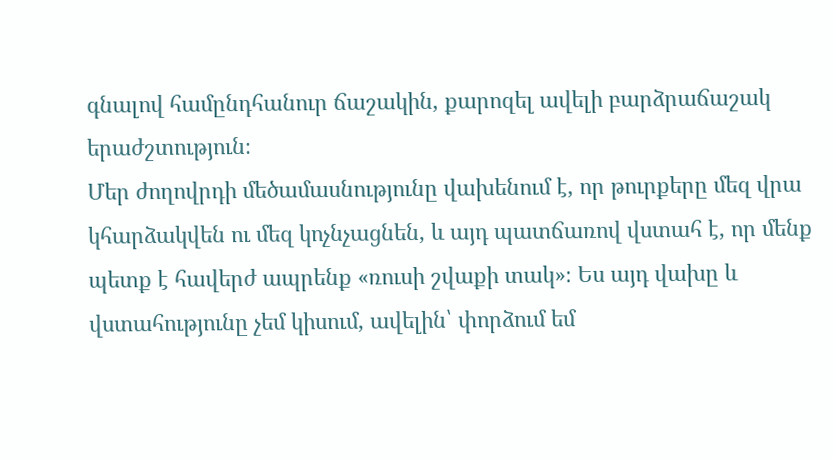գնալով համընդհանուր ճաշակին, քարոզել ավելի բարձրաճաշակ երաժշտություն։
Մեր ժողովրդի մեծամասնությունը վախենում է, որ թուրքերը մեզ վրա կհարձակվեն ու մեզ կոչնչացնեն, և այդ պատճառով վստահ է, որ մենք պետք է հավերժ ապրենք «ռուսի շվաքի տակ»։ Ես այդ վախը և վստահությունը չեմ կիսում, ավելին՝ փորձում եմ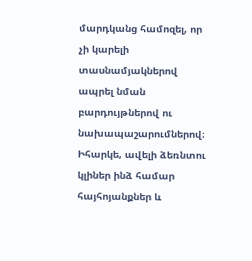մարդկանց համոզել, որ չի կարելի տասնամյակներով ապրել նման բարդույթներով ու նախապաշարումներով։ Իհարկե, ավելի ձեռնտու կլիներ ինձ համար հայհոյանքներ և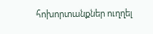հոխորտանքներ ուղղել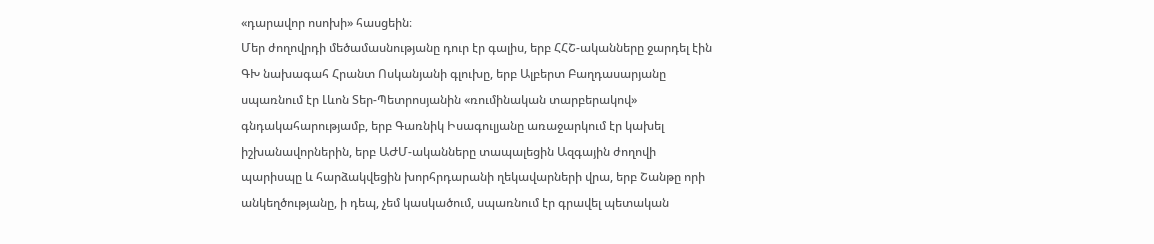«դարավոր ոսոխի» հասցեին։
Մեր ժողովրդի մեծամասնությանը դուր էր գալիս, երբ ՀՀՇ-ականները ջարդել էին ԳԽ նախագահ Հրանտ Ոսկանյանի գլուխը, երբ Ալբերտ Բաղդասարյանը սպառնում էր Լևոն Տեր-Պետրոսյանին «ռումինական տարբերակով» գնդակահարությամբ, երբ Գառնիկ Իսագուլյանը առաջարկում էր կախել իշխանավորներին, երբ ԱԺՄ-ականները տապալեցին Ազգային ժողովի պարիսպը և հարձակվեցին խորհրդարանի ղեկավարների վրա, երբ Շանթը որի անկեղծությանը, ի դեպ, չեմ կասկածում, սպառնում էր գրավել պետական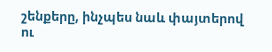շենքերը, ինչպես նաև փայտերով ու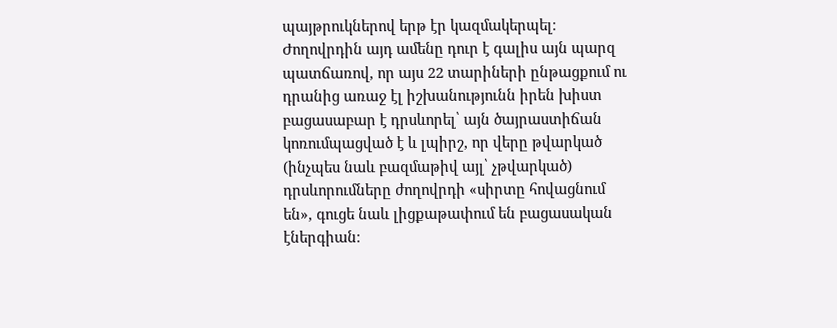պայթրուկներով երթ էր կազմակերպել։ Ժողովրդին այդ ամենը դուր է գալիս այն պարզ պատճառով, որ այս 22 տարիների ընթացքում ու դրանից առաջ էլ իշխանությունն իրեն խիստ բացասաբար է դրսևորել՝ այն ծայրաստիճան կոռումպացված է և լպիրշ, որ վերը թվարկած (ինչպես նաև բազմաթիվ այլ՝ չթվարկած) դրսևորումները ժողովրդի «սիրտը հովացնում են», գուցե նաև լիցքաթափում են բացասական էներգիան։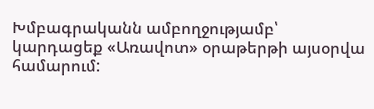Խմբագրականն ամբողջությամբ՝ կարդացեք «Առավոտ» օրաթերթի այսօրվա համարում: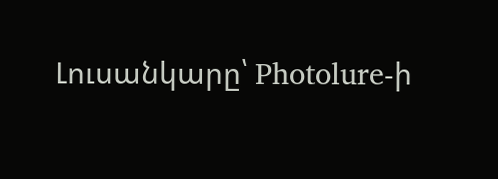Լուսանկարը՝ Photolure-ի